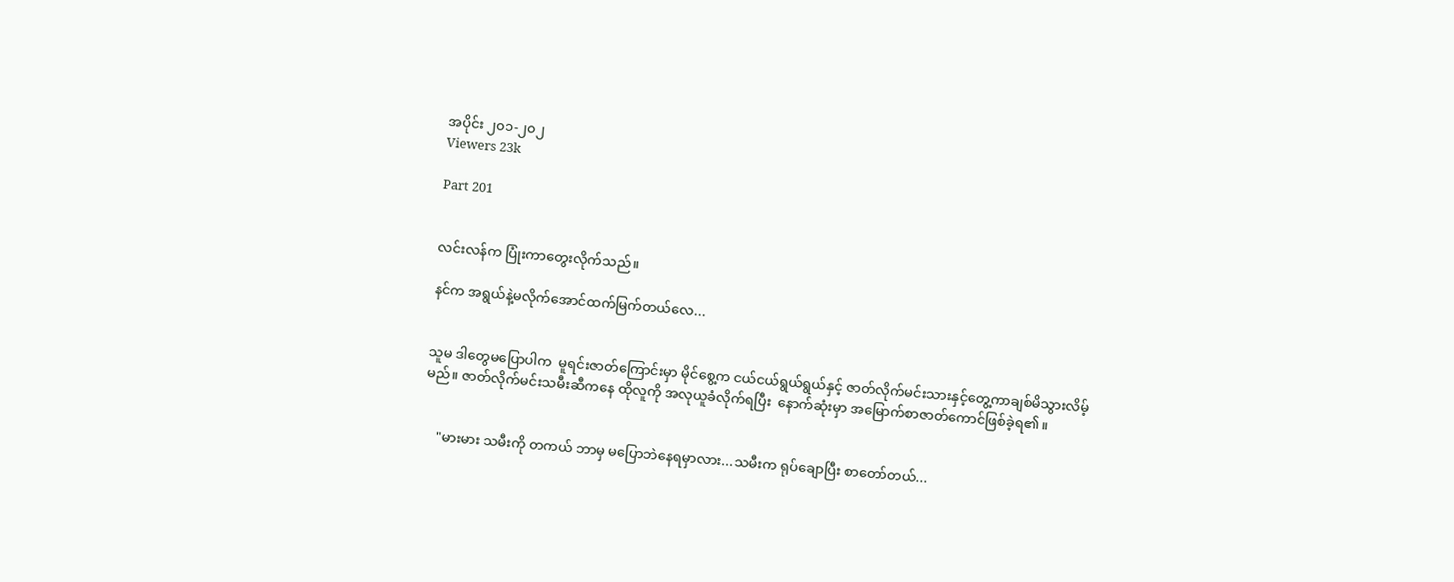အပိုင်း ၂၀၁-၂၀၂
Viewers 23k

Part 201


လင်းလန်က ပြုံးကာတွေးလိုက်သည်။

နင်က အရွယ်နဲ့မလိုက်အောင်ထက်မြက်တယ်လေ...


သူမ ဒါတွေမပြောပါက  မူရင်းဇာတ်ကြောင်းမှာ မိုင်စွေ့က ငယ်ငယ်ရွယ်ရွယ်နှင့် ဇာတ်လိုက်မင်းသားနှင့်တွေ့ကာချစ်မိသွားလိမ့်မည်။ ဇာတ်လိုက်မင်းသမီးဆီကနေ ထိုလူကို အလုယူခံလိုက်ရပြီး  နောက်ဆုံးမှာ အမြောက်စာဇာတ်ကောင်ဖြစ်ခဲ့ရ၏။


    "မားမား သမီးကို တကယ် ဘာမှ မပြောဘဲနေရမှာလား...သမီးက ရုပ်ချောပြီး စာတော်တယ်...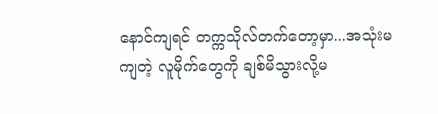နောင်ကျရင် တက္ကသိုလ်တက်တော့မှာ...အသုံးမကျတဲ့ လူမိုက်တွေကို ချစ်မိသွားလို့မ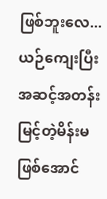ဖြစ်ဘူးလေ... ယဉ်ကျေးပြီး အဆင့်အတန်းမြင့်တဲ့မိန်းမ ဖြစ်အောင်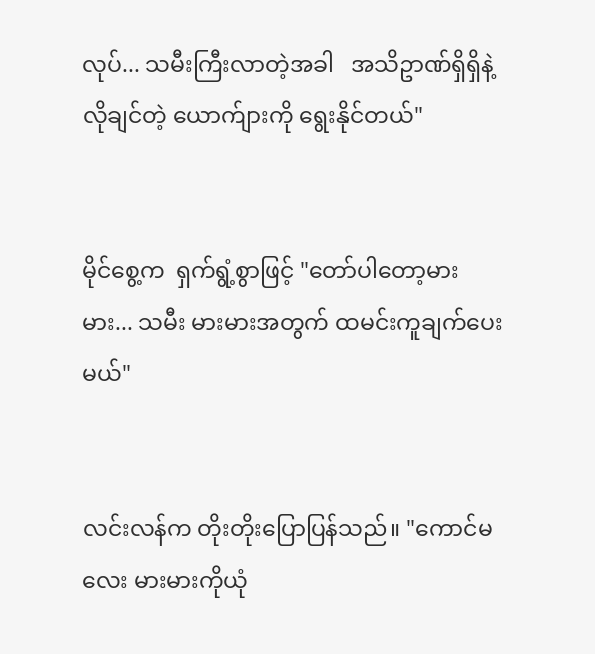လုပ်... သမီးကြီးလာတဲ့အခါ   အသိဥာဏ်ရှိရှိနဲ့ လိုချင်တဲ့ ယောက်ျားကို ရွေးနိုင်တယ်"


မိုင်စွေ့က  ရှက်ရွံ့စွာဖြင့် "တော်ပါတော့မားမား... သမီး မားမားအတွက် ထမင်းကူချက်ပေးမယ်"


လင်းလန်က တိုးတိုးပြောပြန်သည်။ "ကောင်မလေး မားမားကိုယုံ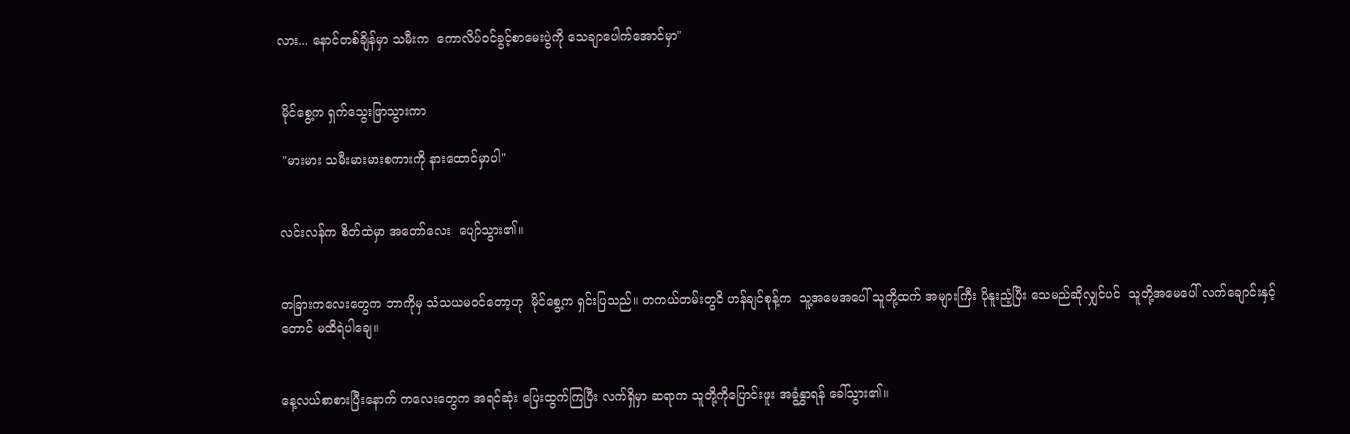လား... နောင်တစ်ချိန်မှာ သမီးက  ကောလိပ်ဝင်ခွင့်စာမေးပွဲကို သေချာပေါက်အောင်မှာ"


 မိုင်စွေ့က ရှက်သွေးဖြာသွားကာ

 "မားမား သမီးမားမားစကားကို နားထောင်မှာပါ"


လင်းလန်က စိတ်ထဲမှာ အတော်လေး  ပျော်သွား၏။


တခြားကလေးတွေက ဘာကိုမှ သံသယမဝင်တော့ဟု  မိုင်စွေ့က ရှင်းပြသည်။ တကယ်တမ်းတွငိ ဟန်ချင်စုန့်က  သူ့အမေအပေါ် သူတို့ထက် အများကြီး ပိုနူးညံ့ပြီး သေမည်ဆိုလျှင်ပင်  သူတို့အမေပေါ် လက်ချောင်းနှင့်တောင် မထိရဲပါချေ။


နေ့လယ်စာစားပြီးနောက် ကလေးတွေက အရင်ဆုံး ပြေးထွက်ကြပြီး လက်ရှိမှာ ဆရာက သူတို့ကိုပြောင်းဖူး အခွံနွှာရန် ခေါ်သွား၏။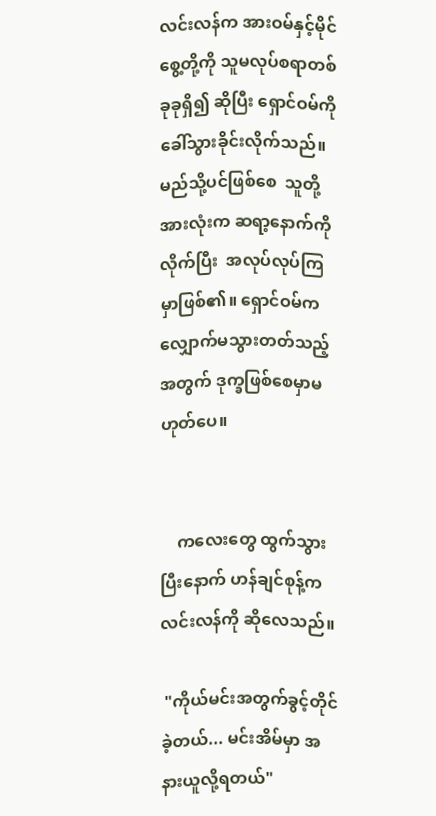လင်းလန်က အားဝမ်နှင့်မိုင်စွေ့တို့ကို သူမလုပ်စရာတစ်ခုခုရှိ၍ ဆိုပြီး ရှောင်ဝမ်ကို ခေါ်သွားခိုင်းလိုက်သည်။ မည်သို့ပင်ဖြစ်စေ  သူတို့အားလုံးက ဆရာ့နောက်ကိုလိုက်ပြီး  အလုပ်လုပ်ကြမှာဖြစ်၏။ ရှောင်ဝမ်က လျှောက်မသွားတတ်သည့်အတွက် ဒုက္ခဖြစ်စေမှာမဟုတ်ပေ။


    ကလေးတွေ ထွက်သွားပြီးနောက် ဟန်ချင်စုန့်က လင်းလန်ကို ဆိုလေသည်။

 "ကိုယ်မင်းအတွက်ခွင့်တိုင်ခဲ့တယ်... မင်းအိမ်မှာ အနားယူလို့ရတယ်"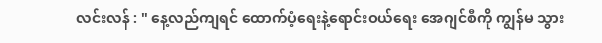လင်းလန် : " နေ့လည်ကျရင် ထောက်ပံ့ရေးနဲ့ရောင်းဝယ်ရေး အေဂျင်စီကို ကျွန်မ သွား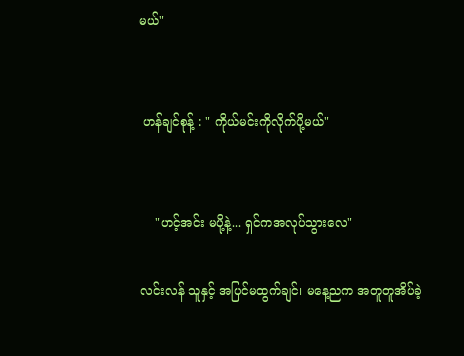မယ်"


 ဟန်ချင်စုန့် : " ကိုယ်မင်းကိုလိုက်ပို့မယ်"


    "ဟင့်အင်း မပို့နဲ့... ရှင်ကအလုပ်သွားလေ"

လင်းလန် သူနှင့် အပြင်မထွက်ချင်၊ မနေ့ညက အတူတူအိပ်ခဲ့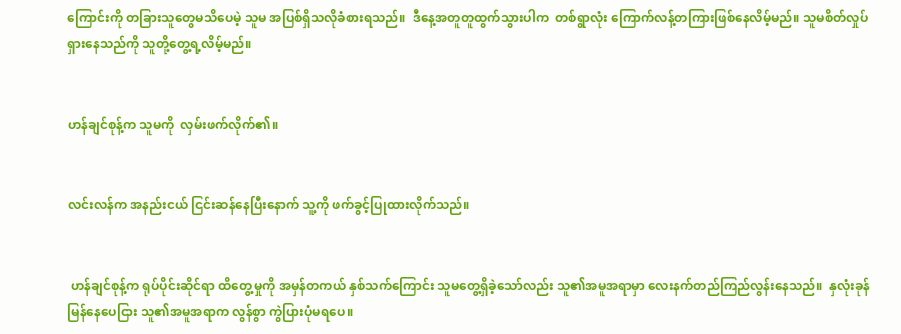ကြောင်းကို တခြားသူတွေမသိပေမဲ့ သူမ အပြစ်ရှိသလိုခံစားရသည်။  ဒီနေ့အတူတူထွက်သွားပါက  တစ်ရွာလုံး ကြောက်လန့်တကြားဖြစ်နေလိမ့်မည်။ သူမစိတ်လှုပ်ရှားနေသည်ကို သူတို့တွေ့ရ့လိမ့်မည်။


ဟန်ချင်စုန့်က သူမကို  လှမ်းဖက်လိုက်၏။


လင်းလန်က အနည်းငယ် ငြင်းဆန်နေပြီးနောက် သူ့ကို ဖက်ခွင့်ပြုထားလိုက်သည်။


 ဟန်ချင်စုန့်က ရုပ်ပိုင်းဆိုင်ရာ ထိတွေ့မှုကို အမှန်တကယ် နှစ်သက်ကြောင်း သူမတွေ့ရှိခဲ့သော်လည်း သူ၏အမူအရာမှာ လေးနက်တည်ကြည်လွန်းနေသည်။  နှလုံးခုန်မြန်နေပေငြား သူ၏အမူအရာက လွန်စွာ ကွဲပြားပုံမရပေ။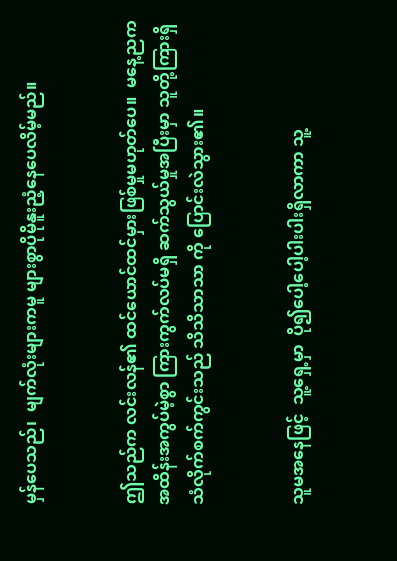မှန်ပေသည်၊  မျက်လုံးများကမူ များစွာပိုမိုနူးညံ့နေပေလိမ့်မည်။


ဤသည်က လင်းလန်၏ ထင်ယောင်ထင်မှားဖြစ်မှုမဟုတ်ပေ။  မနေ့ညက အထိန်းအကွပ်မဲ့စွာ ကြားကွက်လပ်မရှိ ဆက်သွယ်မှုအပြီးမှာ သူတို့ကြားရှိ သံလိုက်စက်ကွင်းသည် သိသိသာသာ ကို ပြောင်းလဲသွား၏။


သူမအနေဖြင့်  သူ့ရှေ့မှာ  ပို၍ပေါ့ပေါ့ပါးပါးရှိလာကာ သူ့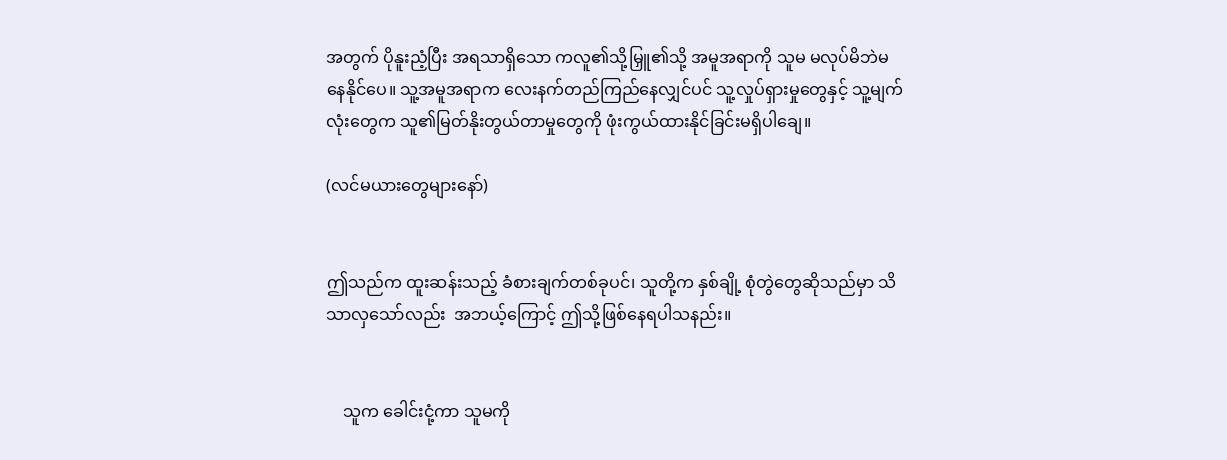အတွက် ပိုနူးညံ့ပြီး အရသာရှိသော ကလူ၏သို့မြှူ၏သို့ အမူအရာကို သူမ မလုပ်မိဘဲမနေနိုင်ပေ။ သူ့အမူအရာက လေးနက်တည်ကြည်နေလျှင်ပင် သူ့လှုပ်ရှားမှုတွေနှင့် သူ့မျက်လုံးတွေက သူ၏မြတ်နိုးတွယ်တာမှုတွေကို ဖုံးကွယ်ထားနိုင်ခြင်းမရှိပါချေ။

(လင်မယားတွေများနော်)


ဤသည်က ထူးဆန်းသည့် ခံစားချက်တစ်ခုပင်၊ သူတို့က နှစ်ချို့ စုံတွဲတွေဆိုသည်မှာ သိသာလှသော်လည်း  အဘယ့်ကြောင့် ဤသို့ဖြစ်နေရပါသနည်း။


    သူက ခေါင်းငုံ့ကာ သူမကို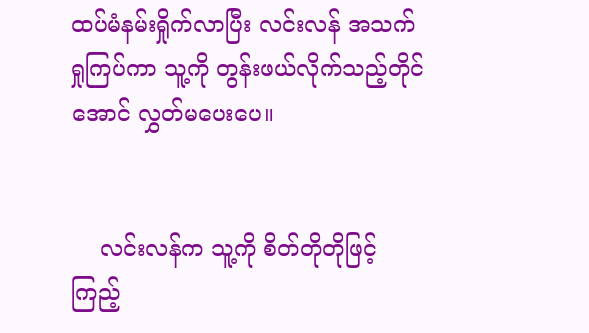ထပ်မံနမ်းရှိုက်လာပြီး လင်းလန် အသက်ရှုကြပ်ကာ သူ့ကို တွန်းဖယ်လိုက်သည့်တိုင်အောင် လွှတ်မပေးပေ။


    လင်းလန်က သူ့ကို စိတ်တိုတိုဖြင့် ကြည့်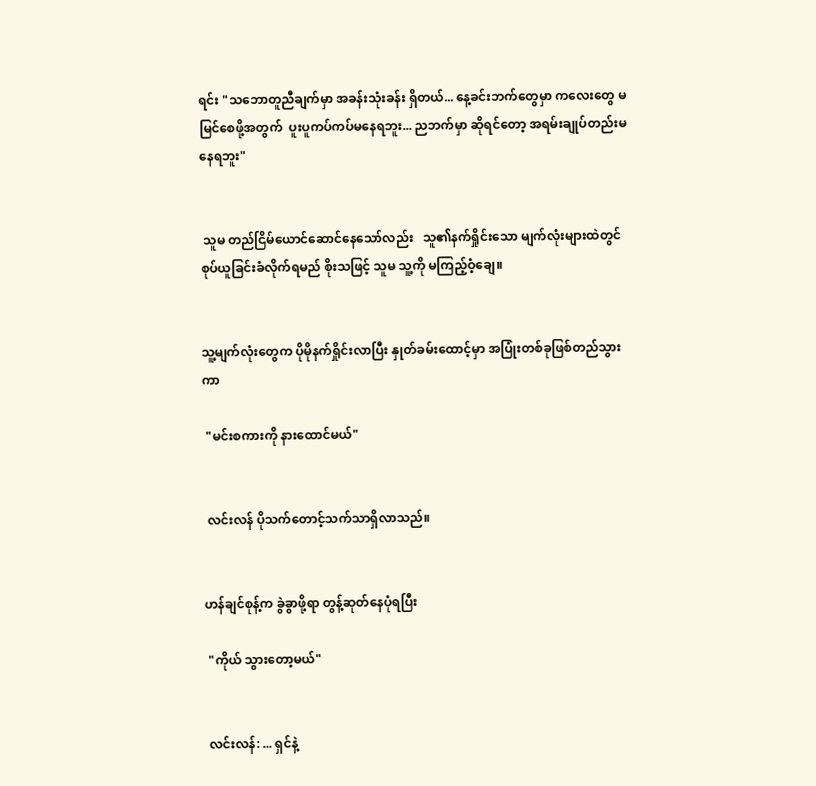ရင်း "သဘောတူညီချက်မှာ အခန်းသုံးခန်း ရှိတယ်... နေ့ခင်းဘက်တွေမှာ ကလေးတွေ မမြင်စေဖို့အတွက်  ပူးပူကပ်ကပ်မနေရဘူး... ညဘက်မှာ ဆိုရင်တော့ အရမ်းချုပ်တည်းမနေရဘူး"


 သူမ တည်ငြိမ်ယောင်ဆောင်နေသော်လည်း   သူ၏နက်ရှိုင်းသော မျက်လုံးများထဲတွင် စုပ်ယူခြင်းခံလိုက်ရမည် စိုးသဖြင့် သူမ သူ့ကို မကြည့်ဝံ့ချေ။


သူ့မျက်လုံးတွေက ပိုမိုနက်ရှိုင်းလာပြီး နှုတ်ခမ်းထောင့်မှာ အပြုံးတစ်ခုဖြစ်တည်သွားကာ

 "မင်းစကားကို နားထောင်မယ်"


 လင်းလန် ပိုသက်တောင့်သက်သာရှိလာသည်။


ဟန်ချင်စုန့်က ခွဲခွာဖို့ရာ တွန့်ဆုတ်နေပုံရပြီး

 "ကိုယ် သွားတော့မယ်"


 လင်းလန်: ... ရှင်နဲ့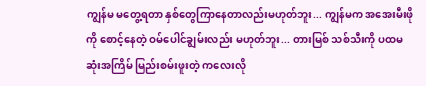ကျွန်မ မတွေ့ရတာ နှစ်တွေကြာနေတာလည်းမဟုတ်ဘူး... ကျွန်မက အအေးမီးဖိုကို စောင့်နေတဲ့ ဝမ်ပေါင်ချွမ်းလည်း မဟုတ်ဘူး... တားမြစ် သစ်သီးကို ပထမဆုံးအကြိမ် မြည်းစမ်းဖူးတဲ့ ကလေးလို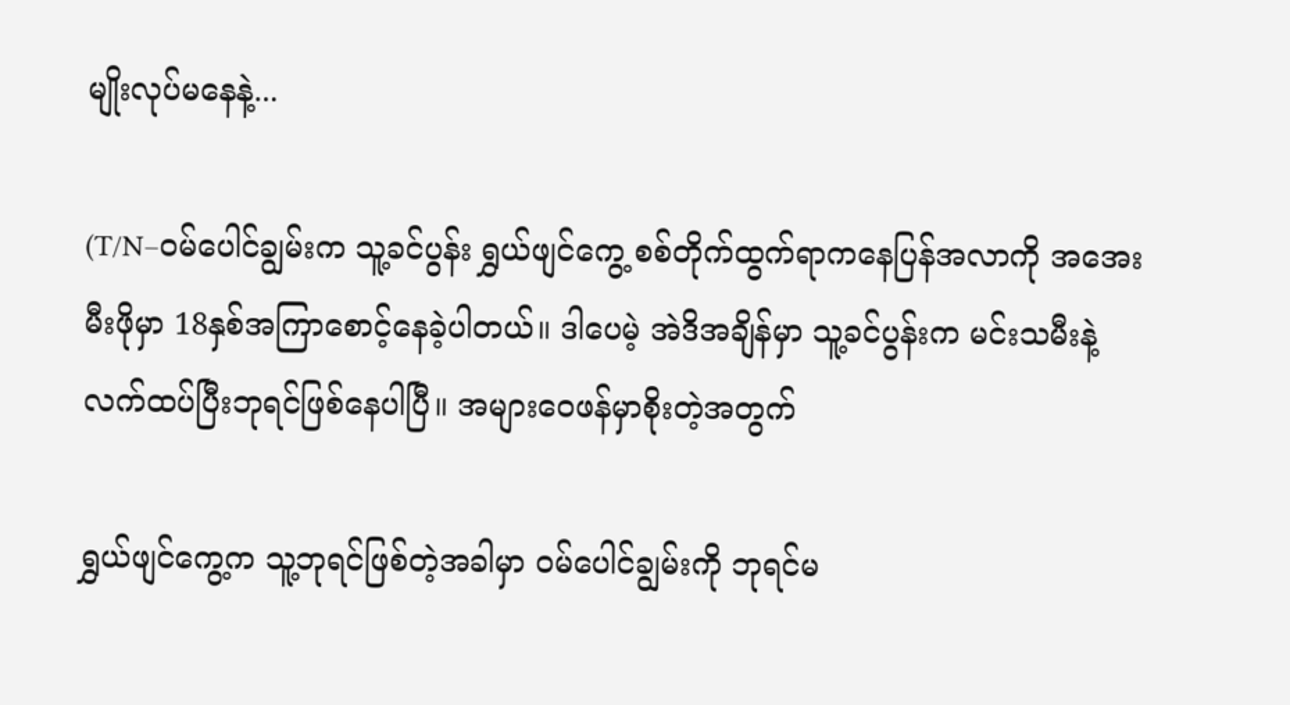မျိုးလုပ်မနေနဲ့...

(T/N–ဝမ်ပေါင်ချွမ်းက သူ့ခင်ပွန်း ရွှယ်ဖျင်ကွေ့ စစ်တိုက်ထွက်ရာကနေပြန်အလာကို အအေးမီးဖိုမှာ 18နှစ်အကြာစောင့်နေခဲ့ပါတယ်။ ဒါပေမဲ့ အဲဒိအချိန်မှာ သူ့ခင်ပွန်းက မင်းသမီးနဲ့လက်ထပ်ပြီးဘုရင်ဖြစ်နေပါပြီ။ အများဝေဖန်မှာစိုးတဲ့အတွက်

ရွှယ်ဖျင်ကွေ့က သူ့ဘုရင်ဖြစ်တဲ့အခါမှာ ဝမ်ပေါင်ချွမ်းကို ဘုရင်မ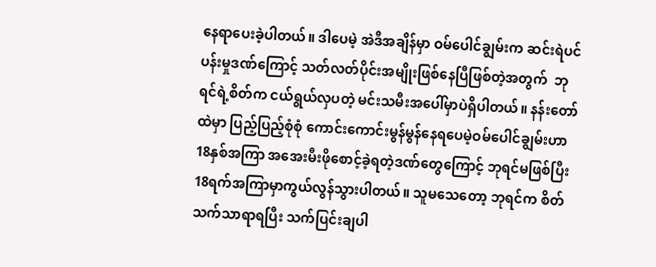နေရာပေးခဲ့ပါတယ်။ ဒါပေမဲ့ အဲဒီအချိန်မှာ ဝမ်ပေါင်ချွမ်းက ဆင်းရဲပင်ပန်းမှုဒဏ်ကြောင့် သတ်လတ်ပိုင်းအမျိုးဖြစ်နေပြီဖြစ်တဲ့အတွက်  ဘုရင်ရဲ့စိတ်က ငယ်ရွယ်လှပတဲ့ မင်းသမီးအပေါ်မှာပဲရှိပါတယ်။ နန်းတော်ထဲမှာ ပြည့်ပြည့်စုံစုံ ကောင်းကောင်းမွန်မွန်နေရပေမဲ့ဝမ်ပေါင်ချွမ်းဟာ 18နှစ်အကြာ အအေးမီးဖိုစောင့်ခဲ့ရတဲ့ဒဏ်တွေကြောင့် ဘုရင်မဖြစ်ပြီး 18ရက်အကြာမှာကွယ်လွန်သွားပါတယ်။ သူမသေတော့ ဘုရင်က စိတ်သက်သာရာရပြီး သက်ပြင်းချပါ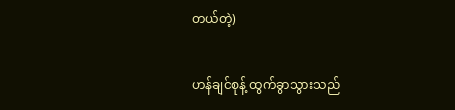တယ်တဲ့)


ဟန်ချင်စုန့် ထွက်ခွာသွားသည်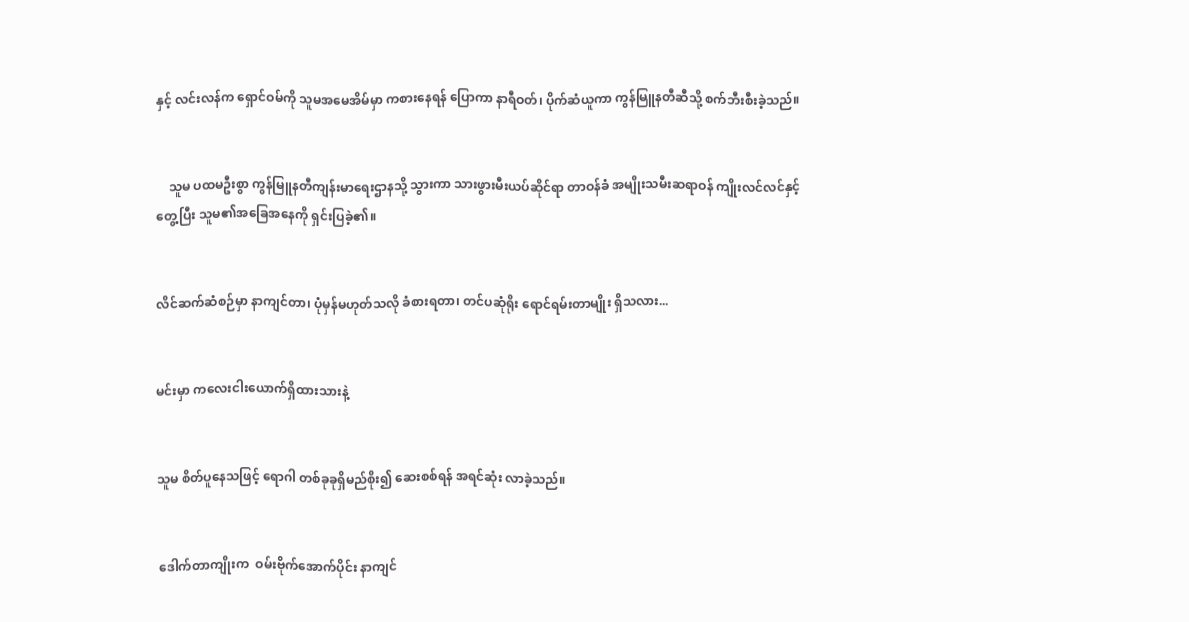နှင့် လင်းလန်က ရှောင်ဝမ်ကို သူမအမေအိမ်မှာ ကစားနေရန် ပြောကာ နာရီဝတ်၊ ပိုက်ဆံယူကာ ကွန်မြူနတီဆီသို့ စက်ဘီးစီးခဲ့သည်။


    သူမ ပထမဦးစွာ ကွန်မြူနတီကျန်းမာရေးဌာနသို့ သွားကာ သားဖွားမီးယပ်ဆိုင်ရာ တာဝန်ခံ အမျိုးသမီးဆရာဝန် ကျိုးလင်လင်နှင့် တွေ့ပြီး သူမ၏အခြေအနေကို ရှင်းပြခဲ့၏။


လိင်ဆက်ဆံစဉ်မှာ နာကျင်တာ၊ ပုံမှန်မဟုတ်သလို ခံစားရတာ၊ တင်ပဆုံရိုး ရောင်ရမ်းတာမျိုး ရှိသလား...


မင်းမှာ ကလေးငါးယောက်ရှိထားသားနဲ့


သူမ စိတ်ပူနေသဖြင့် ရောဂါ တစ်ခုခုရှိမည်စိုး၍ ဆေးစစ်ရန် အရင်ဆုံး လာခဲ့သည်။


 ဒေါက်တာကျိုးက  ဝမ်းဗိုက်အောက်ပိုင်း နာကျင်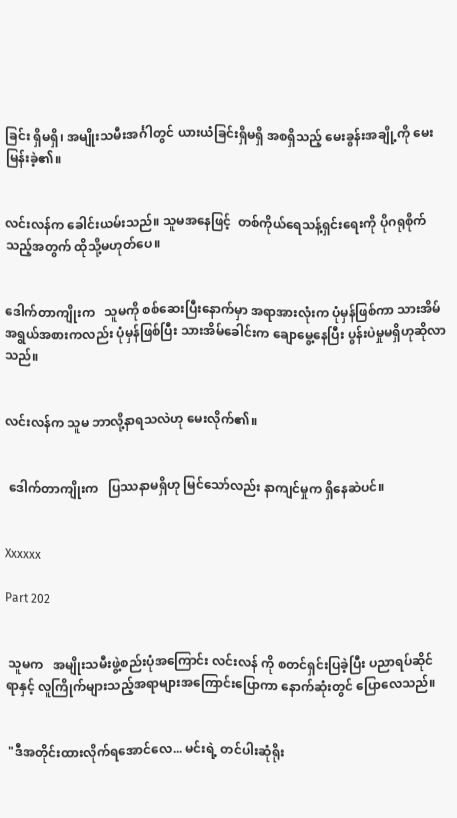ခြင်း ရှိမရှိ၊ အမျိုးသမီးအင်္ဂါတွင် ယားယံခြင်းရှိမရှိ အစရှိသည့် မေးခွန်းအချို့ကို မေးမြန်းခဲ့၏။


လင်းလန်က ခေါင်းယမ်းသည်။ သူမအနေဖြင့်  တစ်ကိုယ်ရေသန့်ရှင်းရေးကို ပိုဂရုစိုက်သည့်အတွက် ထိုသို့မဟုတ်ပေ။


ဒေါက်တာကျိုးက   သူမကို စစ်ဆေးပြီးနောက်မှာ အရာအားလုံးက ပုံမှန်ဖြစ်ကာ သားအိမ်အရွယ်အစားကလည်း ပုံမှန်ဖြစ်ပြီး သားအိမ်ခေါင်းက ချောမွေ့နေပြီး ပွန်းပဲမှုမရှိဟုဆိုလာသည်။


လင်းလန်က သူမ ဘာလို့နာရသလဲဟု မေးလိုက်၏။


 ဒေါက်တာကျိုးက   ပြဿနာမရှိဟု မြင်သော်လည်း နာကျင်မှုက ရှိနေဆဲပင်။


Xxxxxx

Part 202


 သူမက   အမျိုးသမီးဖွဲ့စည်းပုံအကြောင်း လင်းလန် ကို စတင်ရှင်းပြခဲ့ပြီး ပညာရပ်ဆိုင်ရာနှင့် လူကြိုက်များသည့်အရာများအကြောင်းပြောကာ နောက်ဆုံးတွင် ပြောလေသည်။


 "ဒီအတိုင်းထားလိုက်ရအောင်လေ... မင်းရဲ့ တင်ပါးဆုံရိုး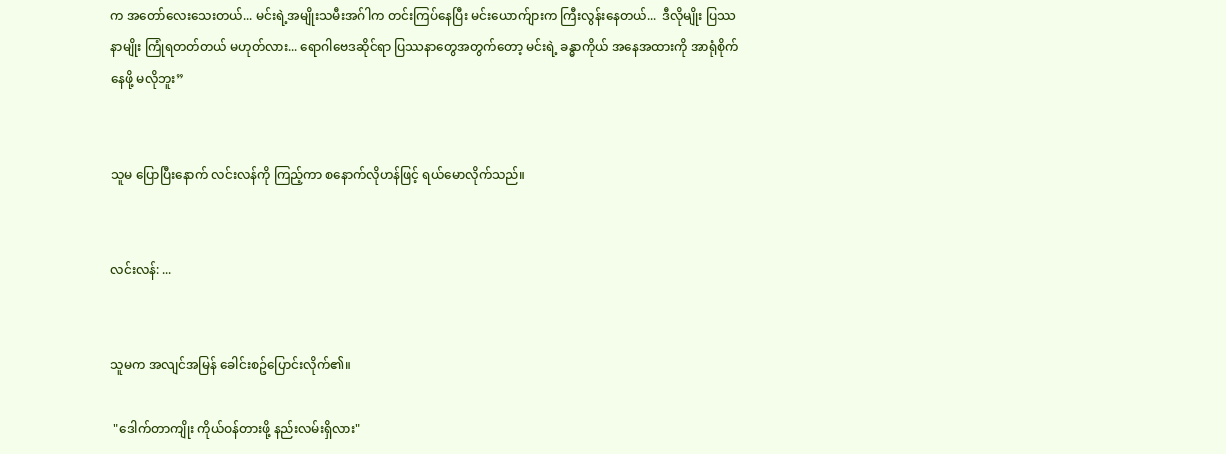က အတော်လေးသေးတယ်... မင်းရဲ့အမျိုးသမီးအဂ်ါက တင်းကြပ်နေပြီး မင်းယောက်ျားက ကြီးလွန်းနေတယ်...  ဒီလိုမျိုး ပြဿနာမျိုး ကြုံရတတ်တယ် မဟုတ်လား... ရောဂါဗေဒဆိုင်ရာ ပြဿနာတွေအတွက်တော့ မင်းရဲ့ ခန္ဓာကိုယ် အနေအထားကို အာရုံစိုက်နေဖို့ မလိုဘူး”


သူမ ပြောပြီးနောက် လင်းလန်ကို ကြည့်ကာ စနောက်လိုဟန်ဖြင့် ရယ်မောလိုက်သည်။


လင်းလန်: ...


သူမက အလျင်အမြန် ခေါင်းစဥ်ပြောင်းလိုက်၏။

 "ဒေါက်တာကျိုး ကိုယ်ဝန်တားဖို့ နည်းလမ်းရှိလား"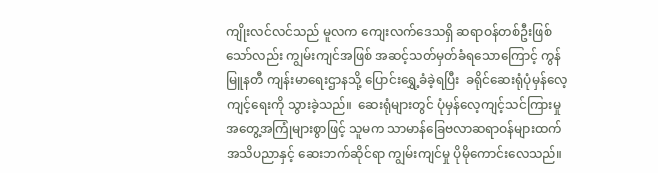ကျိုးလင်လင်သည် မူလက ကျေးလက်ဒေသရှိ ဆရာဝန်တစ်ဦးဖြစ်သော်လည်း ကျွမ်းကျင်အဖြစ် အဆင့်သတ်မှတ်ခံရသောကြောင့် ကွန်မြူနတီ ကျန်းမာရေးဌာနသို့ ပြောင်းရွှေ့ခံခဲ့ရပြီး  ခရိုင်ဆေးရုံပုံမှန်လေ့ကျင့်ရေးကို သွားခဲ့သည်။  ဆေးရုံများတွင် ပုံမှန်လေ့ကျင့်သင်ကြားမှု အတွေ့အကြုံများစွာဖြင့် သူမက သာမာန်ခြေဗလာဆရာဝန်များထက် အသိပညာနှင့် ဆေးဘက်ဆိုင်ရာ ကျွမ်းကျင်မှု ပိုမိုကောင်းလေသည်။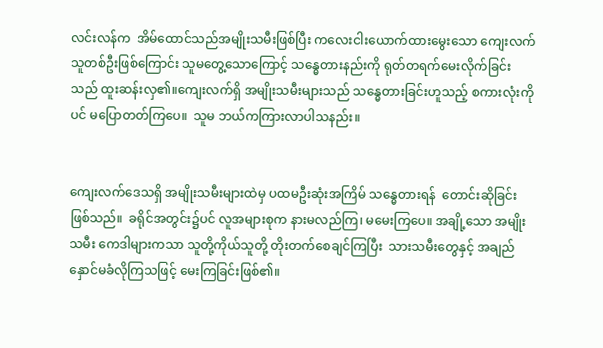လင်းလန်က  အိမ်ထောင်သည်အမျိုးသမီးဖြစ်ပြီး ကလေးငါးယောက်ထားမွေးသော ကျေးလက်သူတစ်ဦးဖြစ်ကြောင်း သူမတွေ့သောကြောင့် သန္ဓေတားနည်းကို ရုတ်တရက်မေးလိုက်ခြင်းသည် ထူးဆန်းလှ၏။ကျေးလက်ရှိ အမျိုးသမီးများသည် သန္ဓေတားခြင်းဟူသည့် စကားလုံးကိုပင် မပြောတတ်ကြပေ။  သူမ ဘယ်ကကြားလာပါသနည်း။


ကျေးလက်ဒေသရှိ အမျိုးသမီးများထဲမှ ပထမဦးဆုံးအကြိမ် သန္ဓေတားရန်  တောင်းဆိုခြင်းဖြစ်သည်။  ခရိုင်အတွင်း၌ပင် လူအများစုက နားမလည်ကြ၊ မမေးကြပေ။ အချို့သော အမျိုးသမီး ကေဒါများကသာ သူတို့ကိုယ်သူတို့ တိုးတက်စေချင်ကြပြီး  သားသမီးတွေနှင့် အချည်နှောင်မခံလိုကြသဖြင့် မေးကြခြင်းဖြစ်၏။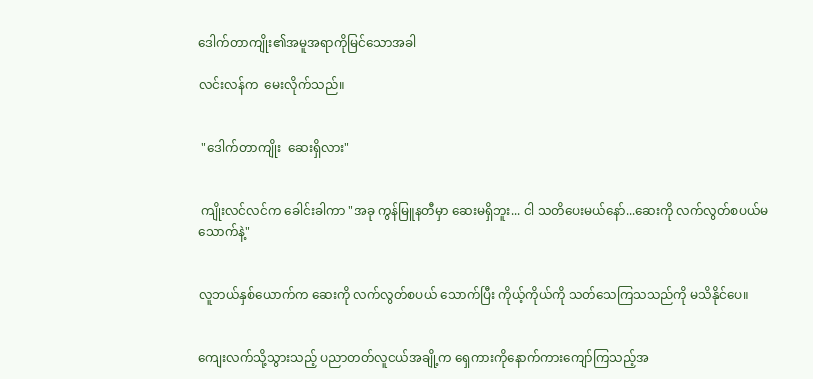ဒေါက်တာကျိုး၏အမူအရာကိုမြင်သောအခါ

လင်းလန်က  မေးလိုက်သည်။


 "ဒေါက်တာကျိုး  ဆေးရှိလား"


 ကျိုးလင်လင်က ခေါင်းခါကာ "အခု ကွန်မြူနတီမှာ ဆေးမရှိဘူး... ငါ သတိပေးမယ်နော်...ဆေးကို လက်လွတ်စပယ်မသောက်နဲ့"


လူဘယ်နှစ်ယောက်က ဆေးကို လက်လွတ်စပယ် သောက်ပြီး ကိုယ့်ကိုယ်ကို သတ်သေကြသသည်ကို မသိနိုင်ပေ။


ကျေးလက်သို့သွားသည့် ပညာတတ်လူငယ်အချို့က ရှေကားကိုနောက်ကားကျော်ကြသည့်အ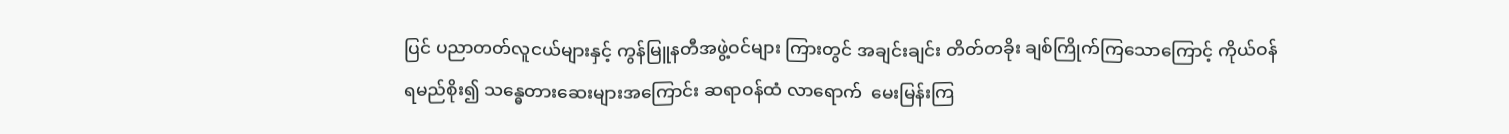ပြင် ပညာတတ်လူငယ်များနှင့် ကွန်မြူနတီအဖွဲ့ဝင်များ ကြားတွင် အချင်းချင်း တိတ်တခိုး ချစ်ကြိုက်ကြသောကြောင့် ကိုယ်ဝန်ရမည်စိုး၍ သန္ဓေတားဆေးများအကြောင်း ဆရာဝန်ထံ လာရောက်  မေးမြန်းကြ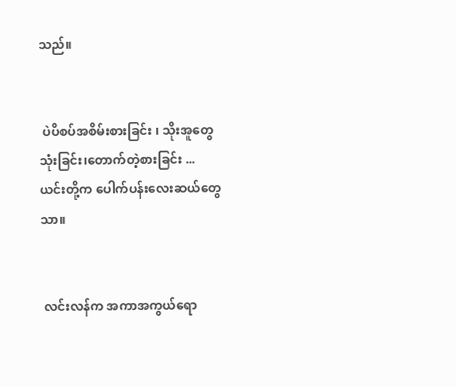သည်။


 ပဲပိစပ်အစိမ်းစားခြင်း ၊ သိုးအူတွေသုံးခြင်း၊တောက်တဲ့စားခြင်း ... ယင်းတို့က ပေါက်ပန်းလေးဆယ်တွေသာ။


 လင်းလန်က အကာအကွယ်ရော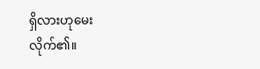ရှိလားဟုမေးလိုက်၏။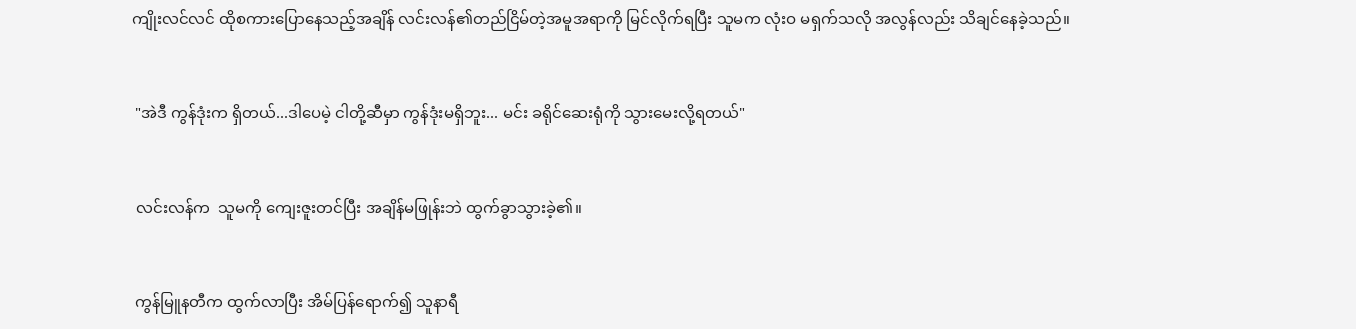ကျိုးလင်လင် ထိုစကားပြောနေသည့်အချိန် လင်းလန်၏တည်ငြိမ်တဲ့အမူအရာကို မြင်လိုက်ရပြီး သူမက လုံးဝ မရှက်သလို အလွန်လည်း သိချင်နေခဲ့သည်။


 "အဲဒီ ကွန်ဒုံးက ရှိတယ်...ဒါပေမဲ့ ငါတို့ဆီမှာ ကွန်ဒုံးမရှိဘူး... မင်း ခရိုင်ဆေးရုံကို သွားမေးလို့ရတယ်"


 လင်းလန်က  သူမကို ကျေးဇူးတင်ပြီး အချိန်မဖြုန်းဘဲ ထွက်ခွာသွားခဲ့၏။


 ကွန်မြူနတီက ထွက်လာပြီး အိမ်ပြန်ရောက်၍ သူနာရီ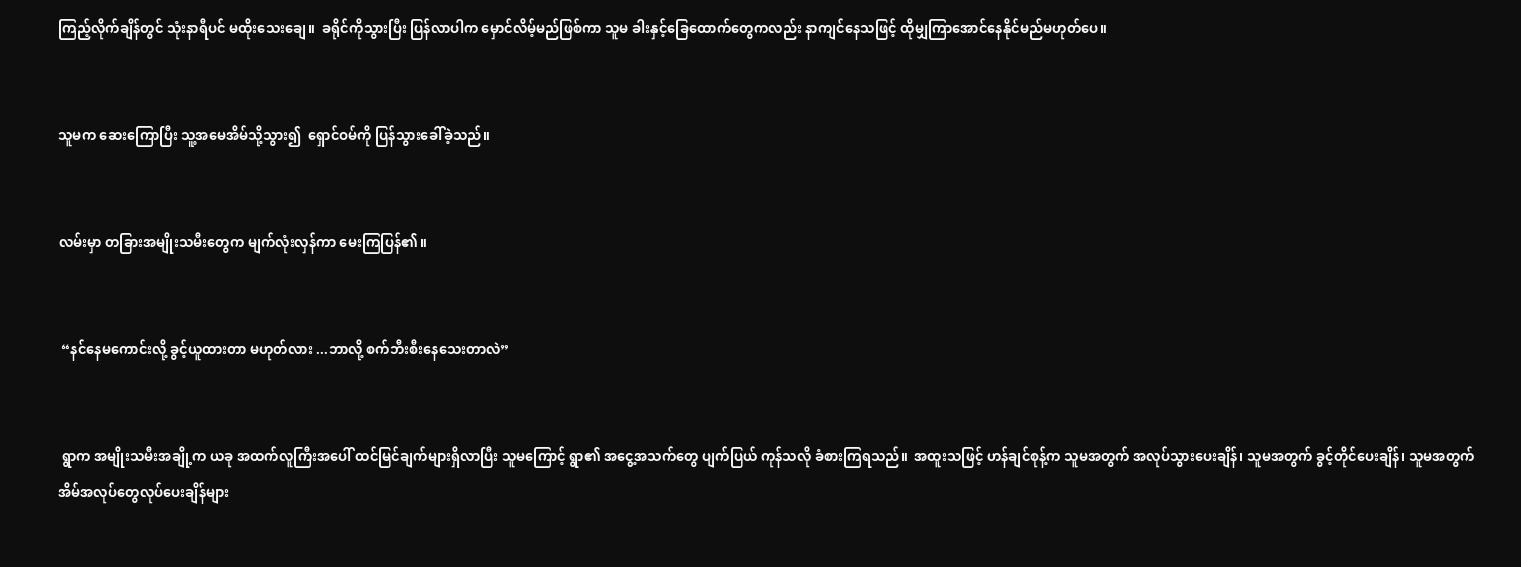ကြည့်လိုက်ချိန်တွင် သုံးနာရီပင် မထိုးသေးချေ။  ခရိုင်ကိုသွားပြီး ပြန်လာပါက မှောင်လိမ့်မည်ဖြစ်ကာ သူမ ခါးနှင့်ခြေထောက်တွေကလည်း နာကျင်နေသဖြင့် ထိုမျှကြာအောင်နေနိုင်မည်မဟုတ်ပေ။


သူမက ဆေးကြောပြီး သူ့အမေအိမ်သို့သွား၍  ရှောင်ဝမ်ကို ပြန်သွားခေါ်ခဲ့သည်။


လမ်းမှာ တခြားအမျိုးသမီးတွေက မျက်လုံးလှန်ကာ မေးကြပြန်၏။


 “နင်နေမကောင်းလို့ ခွင့်ယူထားတာ မဟုတ်လား ...ဘာလို့ စက်ဘီးစီးနေသေးတာလဲ”


 ရွာက အမျိုးသမီးအချို့က ယခု အထက်လူကြီးအပေါ် ထင်မြင်ချက်များရှိလာပြီး သူမကြောင့် ရွာ၏ အငွေ့အသက်တွေ ပျက်ပြယ် ကုန်သလို ခံစားကြရသည်။  အထူးသဖြင့် ဟန်ချင်စုန့်က သူမအတွက် အလုပ်သွားပေးချိန်၊ သူမအတွက် ခွင့်တိုင်ပေးချိန်၊ သူမအတွက် အိမ်အလုပ်တွေလုပ်ပေးချိန်များ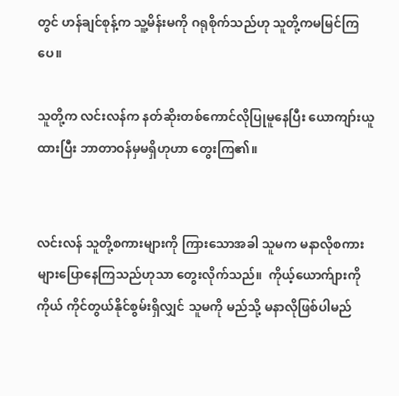တွင် ဟန်ချင်စုန့်က သူ့မိန်းမကို ဂရုစိုက်သည်ဟု သူတို့ကမမြင်ကြပေ။

သူတို့က လင်းလန်က နတ်ဆိုးတစ်ကောင်လိုပြုမူနေပြီး ယောကျာ်းယူထားပြီး ဘာတာဝန်မှမရှိဟုဟာ တွေးကြ၏။


လင်းလန် သူတို့စကားများကို ကြားသောအခါ သူမက မနာလိုစကားများပြောနေကြသည်ဟုသာ တွေးလိုက်သည်။  ကိုယ့်ယောက်ျားကိုကိုယ် ကိုင်တွယ်နိုင်စွမ်းရှိလျှင် သူမကို မည်သို့ မနာလိုဖြစ်ပါမည်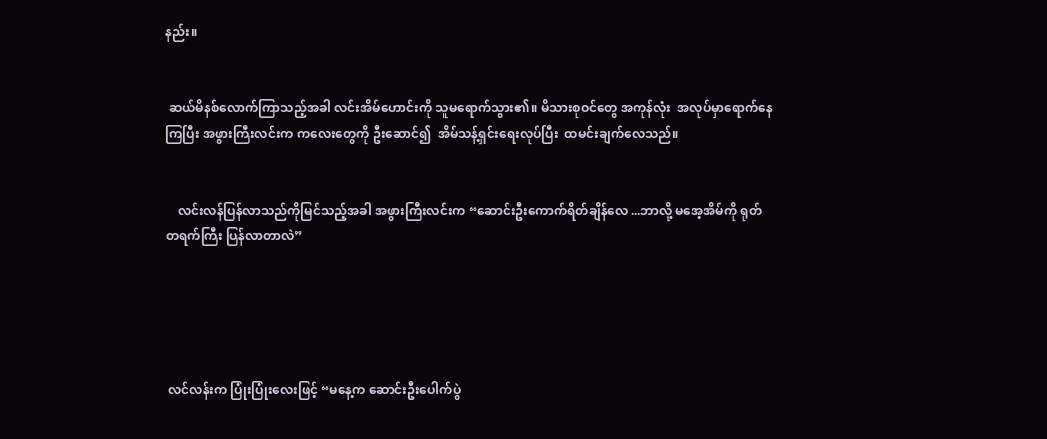နည်း။


 ဆယ်မိနစ်လောက်ကြာသည့်အခါ လင်းအိမ်ဟောင်းကို သူမရောက်သွား၏။ မိသားစုဝင်တွေ အကုန်လုံး  အလုပ်မှာရောက်နေကြပြီး အဖွားကြီးလင်းက ကလေးတွေကို ဦးဆောင်၍  အိမ်သန့်ရှင်းရေးလုပ်ပြီး  ထမင်းချက်လေသည်။


    လင်းလန်ပြန်လာသည်ကိုမြင်သည့်အခါ အဖွားကြီးလင်းက “ဆောင်းဦးကောက်ရိတ်ချိန်လေ ...ဘာလို့ မအေ့အိမ်ကို ရုတ်တရက်ကြီး ပြန်လာတာလဲ”





 လင်လန်းက ပြုံးပြုံးလေးဖြင့် “မနေ့က ဆောင်းဦးပေါက်ပွဲ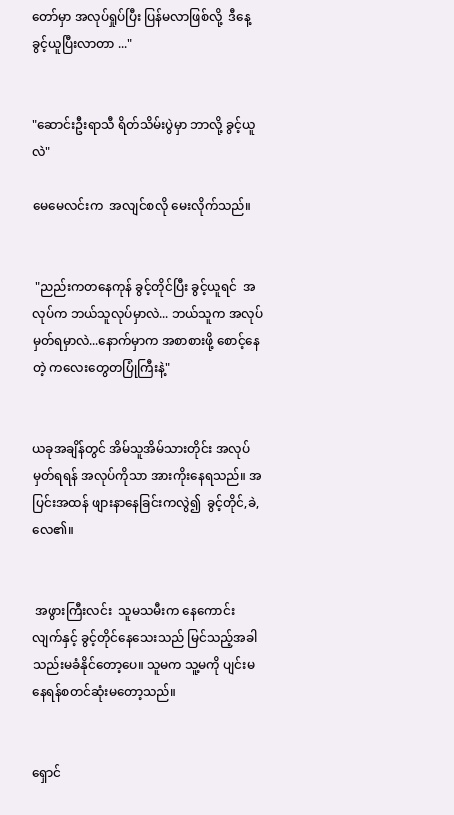တော်မှာ အလုပ်ရှုပ်ပြီး ပြန်မလာဖြစ်လို့  ဒီနေ့ ခွင့်ယူပြီးလာတာ ..."


"ဆောင်းဦးရာသီ ရိတ်သိမ်းပွဲမှာ ဘာလို့ ခွင့်ယူ လဲ"

မေမေလင်းက  အလျင်စလို မေးလိုက်သည်။


 "ညည်းကတနေကုန် ခွင့်တိုင်ပြီး ခွင့်ယူရင်  အလုပ်က ဘယ်သူလုပ်မှာလဲ... ဘယ်သူက အလုပ်မှတ်ရမှာလဲ...နောက်မှာက အစာစားဖို့ စောင့်နေတဲ့ ကလေးတွေတပြုံကြီးနဲ့"


ယခုအချိန်တွင် အိမ်သူအိမ်သားတိုင်း အလုပ်မှတ်ရရန် အလုပ်ကိုသာ အားကိုးနေရသည်။ အပြင်းအထန် ဖျားနာနေခြင်းကလွဲ၍  ခွင့်တိုင်,ခဲ,လေ၏။


 အဖွားကြီးလင်း  သူမသမီးက နေကောင်းလျက်နှင့် ခွင့်တိုင်နေသေးသည် မြင်သည့်အခါ သည်းမခံနိုင်တော့ပေ။ သူမက သူ့မကို ပျင်းမနေရန်စတင်ဆုံးမတော့သည်။


ရှောင်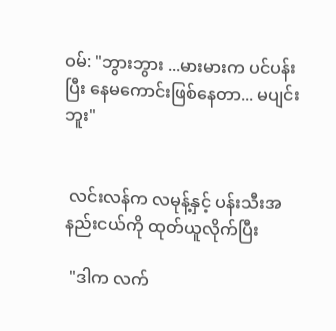ဝမ်: "ဘွားဘွား ...မားမားက ပင်ပန်းပြီး နေမကောင်းဖြစ်နေတာ... မပျင်းဘူး"


 လင်းလန်က လမုန့်နှင့် ပန်းသီးအနည်းငယ်ကို ထုတ်ယူလိုက်ပြီး

 "ဒါက လက်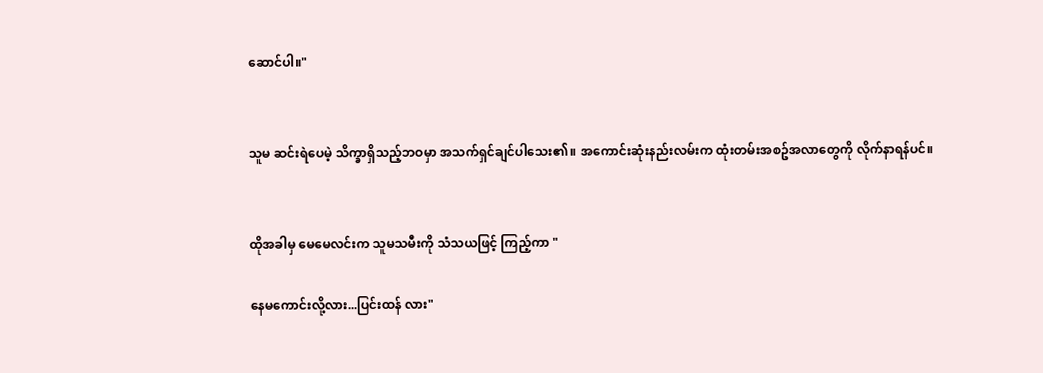ဆောင်ပါ။"


သူမ ဆင်းရဲပေမဲ့ သိက္ခာရှိသည့်ဘဝမှာ အသက်ရှင်ချင်ပါသေး၏။ အကောင်းဆုံးနည်းလမ်းက ထုံးတမ်းအစဥ်အလာတွေကို လိုက်နာရန်ပင်။


ထိုအခါမှ မေမေလင်းက သူမသမီးကို သံသယဖြင့် ကြည့်ကာ "

နေမကောင်းလို့လား...ပြင်းထန် လား"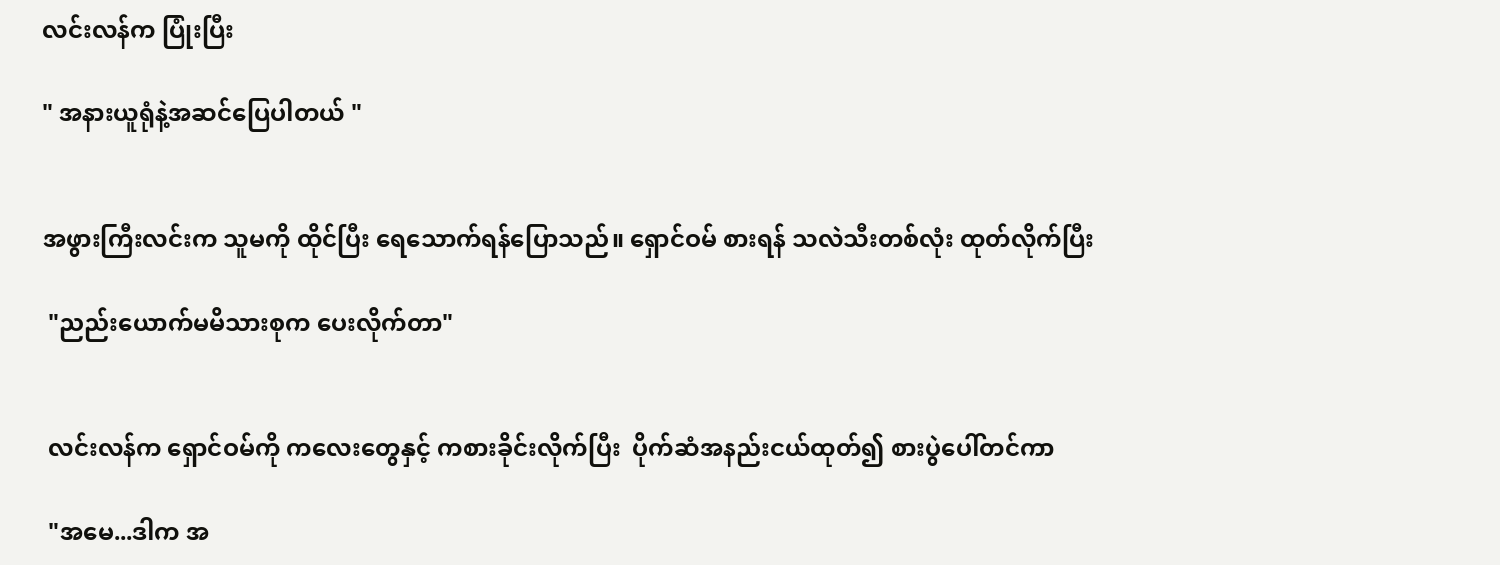လင်းလန်က ပြုံးပြီး

" အနားယူရုံနဲ့အဆင်ပြေပါတယ် "


အဖွားကြီးလင်းက သူမကို ထိုင်ပြီး ရေသောက်ရန်ပြောသည်။ ရှောင်ဝမ် စားရန် သလဲသီးတစ်လုံး ထုတ်လိုက်ပြီး

 "ညည်းယောက်မမိသားစုက ပေးလိုက်တာ"


 လင်းလန်က ရှောင်ဝမ်ကို ကလေးတွေနှင့် ကစားခိုင်းလိုက်ပြီး  ပိုက်ဆံအနည်းငယ်ထုတ်၍ စားပွဲပေါ်တင်ကာ

 "အမေ...ဒါက အ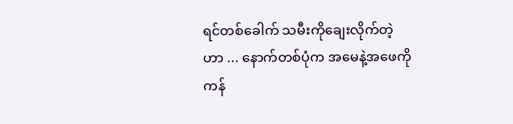ရင်တစ်ခေါက် သမီးကိုချေးလိုက်တဲ့ဟာ ... နောက်တစ်ပုံက အမေနဲ့အဖေကို  ကန်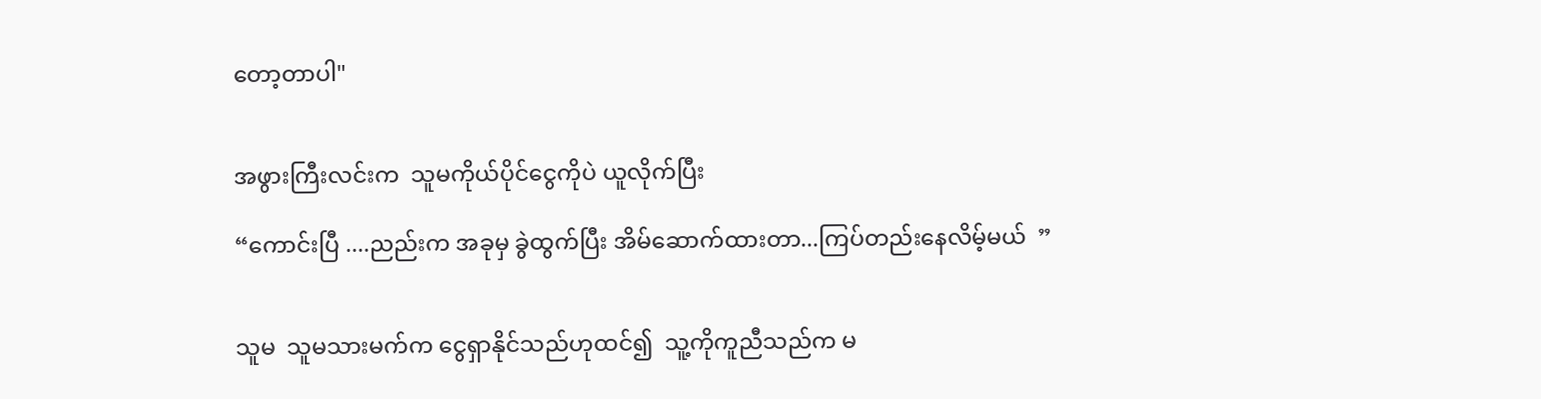တော့တာပါ"


အဖွားကြီးလင်းက  သူမကိုယ်ပိုင်ငွေကိုပဲ ယူလိုက်ပြီး

“ကောင်းပြီ ....ညည်းက အခုမှ ခွဲထွက်ပြီး အိမ်ဆောက်ထားတာ...ကြပ်တည်းနေလိမ့်မယ်  ”


သူမ  သူမသားမက်က ငွေရှာနိုင်သည်ဟုထင်၍  သူ့ကိုကူညီသည်က မ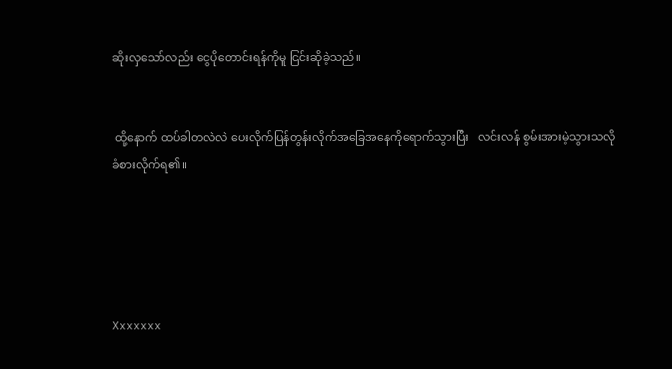ဆိုးလှသော်လည်း ငွေပိုတောင်းရန်ကိုမူ ငြင်းဆိုခဲ့သည်။


 ထို့နောက် ထပ်ခါတလဲလဲ ပေးလိုက်ပြန်တွန်းလိုက်အခြေအနေကိုရောက်သွားပြီး   လင်းလန် စွမ်းအားမဲ့သွားသလို ခံစားလိုက်ရ၏။





Xxxxxxx